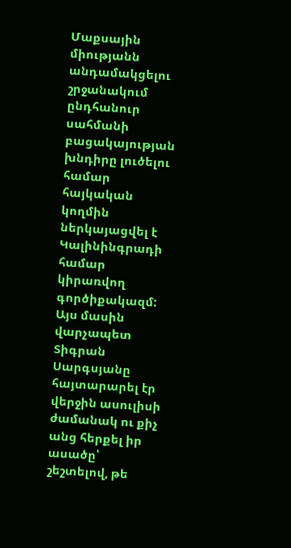Մաքսային միությանն անդամակցելու շրջանակում ընդհանուր սահմանի բացակայության խնդիրը լուծելու համար հայկական կողմին ներկայացվել է Կալինինգրադի համար կիրառվող գործիքակազմ: Այս մասին վարչապետ Տիգրան Սարգսյանը հայտարարել էր վերջին ասուլիսի ժամանակ ու քիչ անց հերքել իր ասածը՝ շեշտելով, թե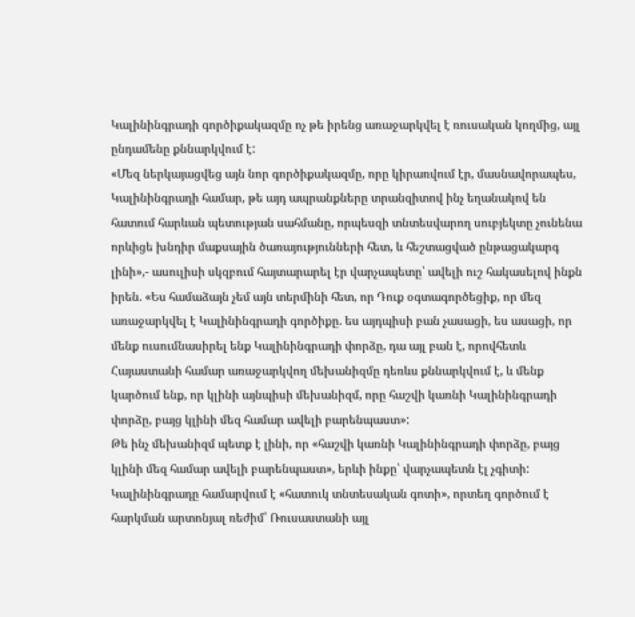Կալինինգրադի գործիքակազմը ոչ թե իրենց առաջարկվել է ռուսական կողմից, այլ ընդամենը քննարկվում է:
«Մեզ ներկայացվեց այն նոր գործիքակազմը, որը կիրառվում էր, մասնավորապես, Կալինինգրադի համար, թե այդ ապրանքները տրանզիտով ինչ եղանակով են հատում հարևան պետության սահմանը, որպեսզի տնտեսվարող սուբյեկտը չունենա որևիցե խնդիր մաքսային ծառայությունների հետ, և հեշտացված ընթացակարգ լինի»,- ասուլիսի սկզբում հայտարարել էր վարչապետը՝ ավելի ուշ հակասելով ինքն իրեն. «Ես համաձայն չեմ այն տերմինի հետ, որ Դուք օգտագործեցիք, որ մեզ առաջարկվել է Կալինինգրադի գործիքը. ես այդպիսի բան չասացի, ես ասացի, որ մենք ուսումնասիրել ենք Կալինինգրադի փորձը, դա այլ բան է, որովհետև Հայաստանի համար առաջարկվող մեխանիզմը դեռևս քննարկվում է, և մենք կարծում ենք, որ կլինի այնպիսի մեխանիզմ, որը հաշվի կառնի Կալինինգրադի փորձը, բայց կլինի մեզ համար ավելի բարենպաստ»:
Թե ինչ մեխանիզմ պետք է լինի, որ «հաշվի կառնի Կալինինգրադի փորձը, բայց կլինի մեզ համար ավելի բարենպաստ», երևի ինքը՝ վարչապետն էլ չգիտի: Կալինինգրադը համարվում է «հատուկ տնտեսական գոտի», որտեղ գործում է հարկման արտոնյալ ռեժիմ՝ Ռուսաստանի այլ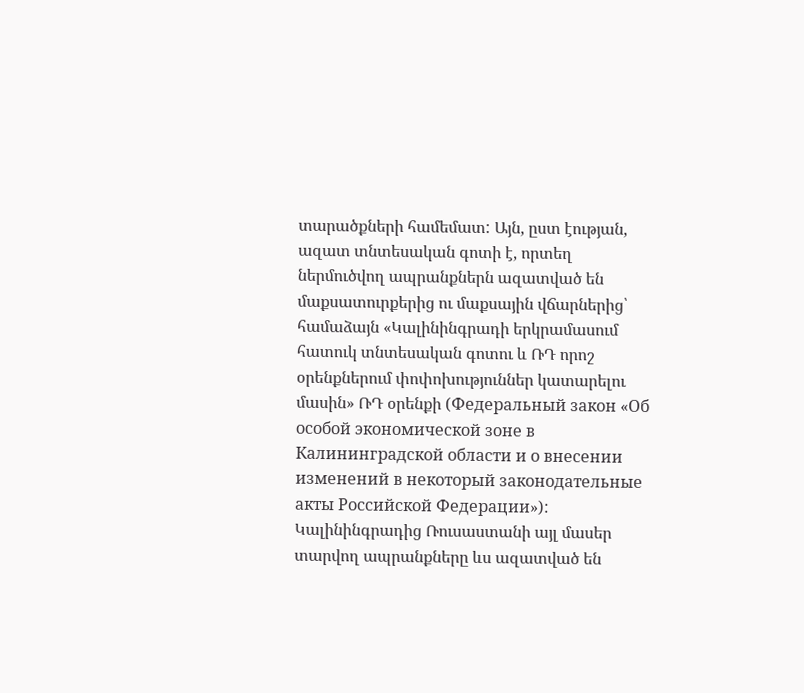տարածքների համեմատ: Այն, ըստ էության, ազատ տնտեսական գոտի է, որտեղ ներմուծվող ապրանքներն ազատված են մաքսատուրքերից ու մաքսային վճարներից՝ համաձայն «Կալինինգրադի երկրամասում հատուկ տնտեսական գոտու և ՌԴ որոշ օրենքներում փոփոխություններ կատարելու մասին» ՌԴ օրենքի (Федеральный закон «Об особой экономической зоне в Калининградской области и о внесении изменений в некоторый законодательные акты Российской Федерации»): Կալինինգրադից Ռուսաստանի այլ մասեր տարվող ապրանքները ևս ազատված են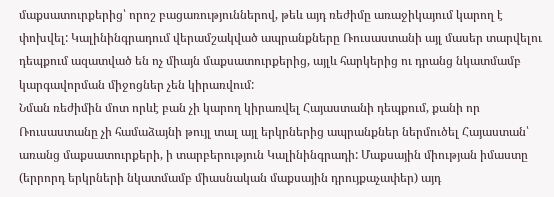մաքսատուրքերից՝ որոշ բացառություններով, թեև այդ ռեժիմը առաջիկայում կարող է փոխվել: Կալինինգրադում վերամշակված ապրանքները Ռուսաստանի այլ մասեր տարվելու դեպքում ազատված են ոչ միայն մաքսատուրքերից, այլև հարկերից ու դրանց նկատմամբ կարգավորման միջոցներ չեն կիրառվում:
Նման ռեժիմին մոտ որևէ բան չի կարող կիրառվել Հայաստանի դեպքում, քանի որ Ռուսաստանը չի համաձայնի թույլ տալ այլ երկրներից ապրանքներ ներմուծել Հայաստան՝ առանց մաքսատուրքերի, ի տարբերություն Կալինինգրադի: Մաքսային միության իմաստը (երրորդ երկրների նկատմամբ միասնական մաքսային դրույքաչափեր) այդ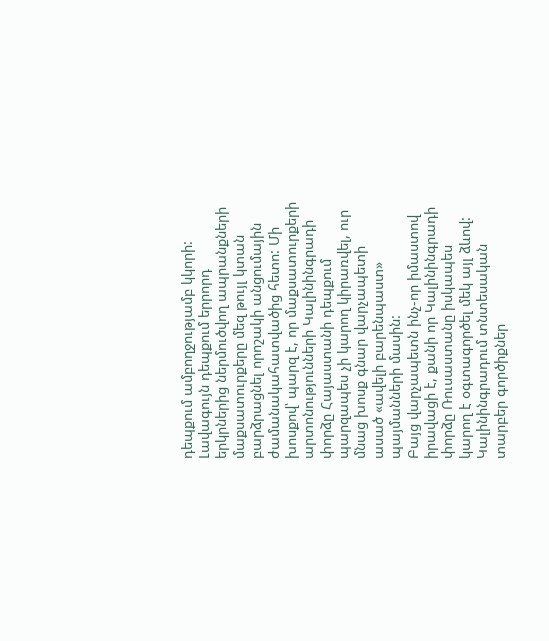դեպքում ամբողջությամբ կկորի: Լավագույն դեպքում երրորդ երկրներից ներմուծվող ապրանքների մաքսատուրքերը մեզ թույլ կտան բարձրացնել որոշակի անցումային ժամանակահատվածից հետո: Մի խոսքով՝ պարզ է, որ մաքսատուրքերի արտոնությունների Կալինինգրադի փորձը Հայաստանի դեպքում պարզապես չի կարող կիրառվել, ուր մնաց խոսք գնար վարչապետի ասած «ավելի բարենպաստ» պայմանների մասին:
Բայց վարչապետն ինչ-որ իմաստով իրավացի է, քանի որ Կալինինգրադի փորձը Ռուսաստանը իսկապես կարող է օգտագործել մեկ այլ ձևով: Կալինինգրադում տնտեսական տարբեր գործիքներ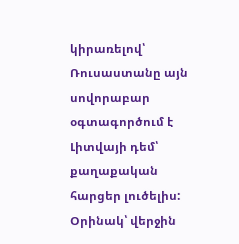կիրառելով՝ Ռուսաստանը այն սովորաբար օգտագործում է Լիտվայի դեմ՝ քաղաքական հարցեր լուծելիս: Օրինակ՝ վերջին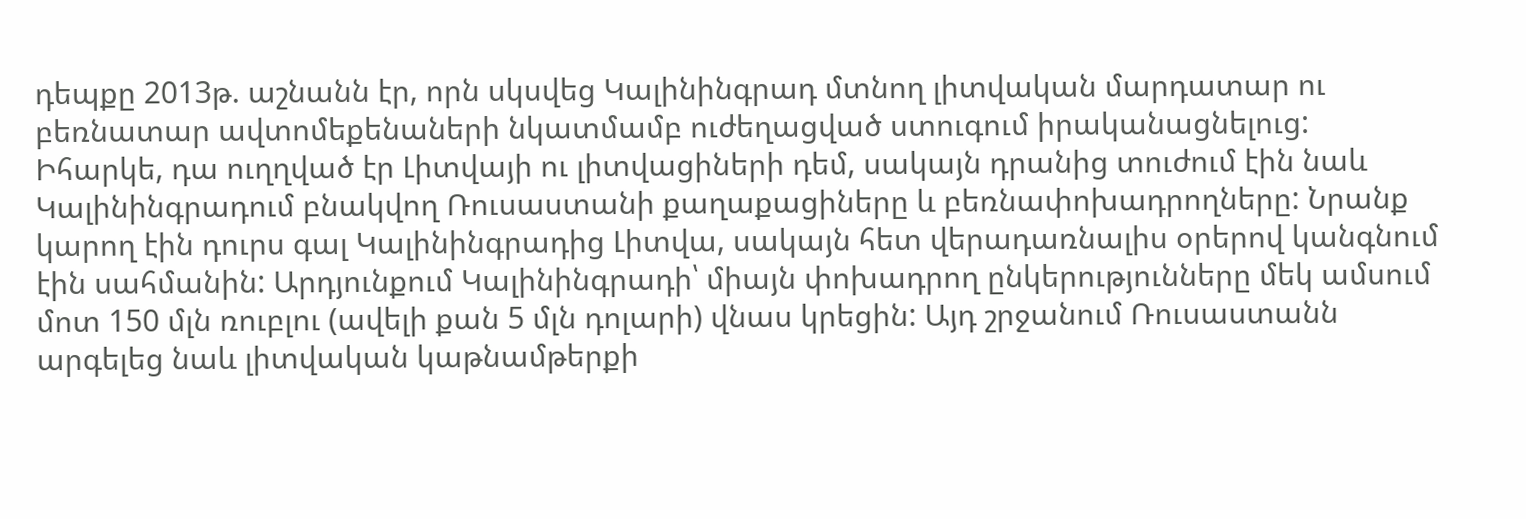դեպքը 2013թ. աշնանն էր, որն սկսվեց Կալինինգրադ մտնող լիտվական մարդատար ու բեռնատար ավտոմեքենաների նկատմամբ ուժեղացված ստուգում իրականացնելուց: Իհարկե, դա ուղղված էր Լիտվայի ու լիտվացիների դեմ, սակայն դրանից տուժում էին նաև Կալինինգրադում բնակվող Ռուսաստանի քաղաքացիները և բեռնափոխադրողները: Նրանք կարող էին դուրս գալ Կալինինգրադից Լիտվա, սակայն հետ վերադառնալիս օրերով կանգնում էին սահմանին: Արդյունքում Կալինինգրադի՝ միայն փոխադրող ընկերությունները մեկ ամսում մոտ 150 մլն ռուբլու (ավելի քան 5 մլն դոլարի) վնաս կրեցին: Այդ շրջանում Ռուսաստանն արգելեց նաև լիտվական կաթնամթերքի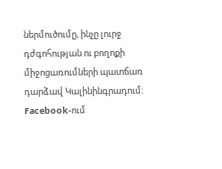ներմուծումը, ինչը լուրջ դժգոհության ու բողոքի միջոցառումների պատճառ դարձավ Կալինինգրադում: Facebook-ում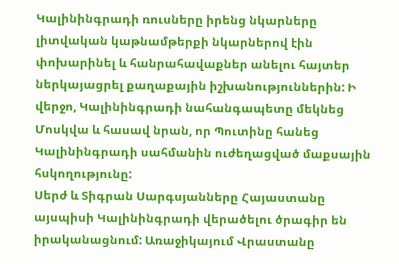Կալինինգրադի ռուսները իրենց նկարները լիտվական կաթնամթերքի նկարներով էին փոխարինել և հանրահավաքներ անելու հայտեր ներկայացրել քաղաքային իշխանություններին: Ի վերջո, Կալինինգրադի նահանգապետը մեկնեց Մոսկվա և հասավ նրան, որ Պուտինը հանեց Կալինինգրադի սահմանին ուժեղացված մաքսային հսկողությունը:
Սերժ և Տիգրան Սարգսյանները Հայաստանը այսպիսի Կալինինգրադի վերածելու ծրագիր են իրականացնում: Առաջիկայում Վրաստանը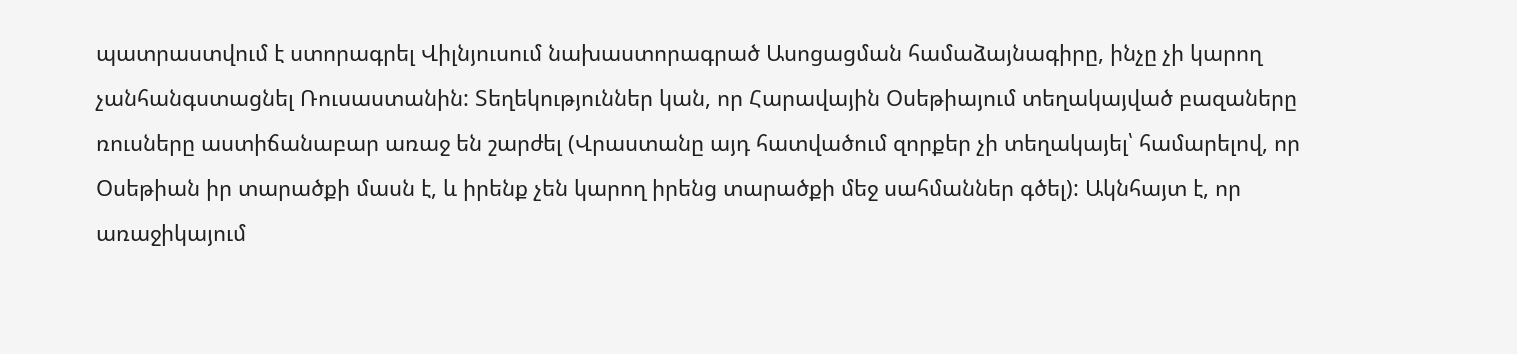պատրաստվում է ստորագրել Վիլնյուսում նախաստորագրած Ասոցացման համաձայնագիրը, ինչը չի կարող չանհանգստացնել Ռուսաստանին: Տեղեկություններ կան, որ Հարավային Օսեթիայում տեղակայված բազաները ռուսները աստիճանաբար առաջ են շարժել (Վրաստանը այդ հատվածում զորքեր չի տեղակայել՝ համարելով, որ Օսեթիան իր տարածքի մասն է, և իրենք չեն կարող իրենց տարածքի մեջ սահմաններ գծել): Ակնհայտ է, որ առաջիկայում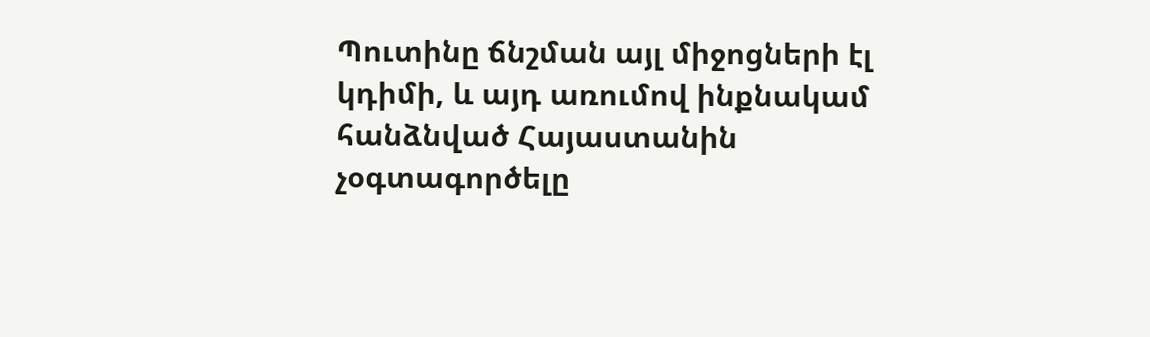Պուտինը ճնշման այլ միջոցների էլ կդիմի, և այդ առումով ինքնակամ հանձնված Հայաստանին չօգտագործելը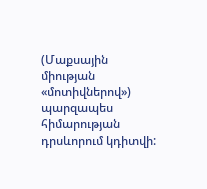(Մաքսային միության «մոտիվներով») պարզապես հիմարության դրսևորում կդիտվի: